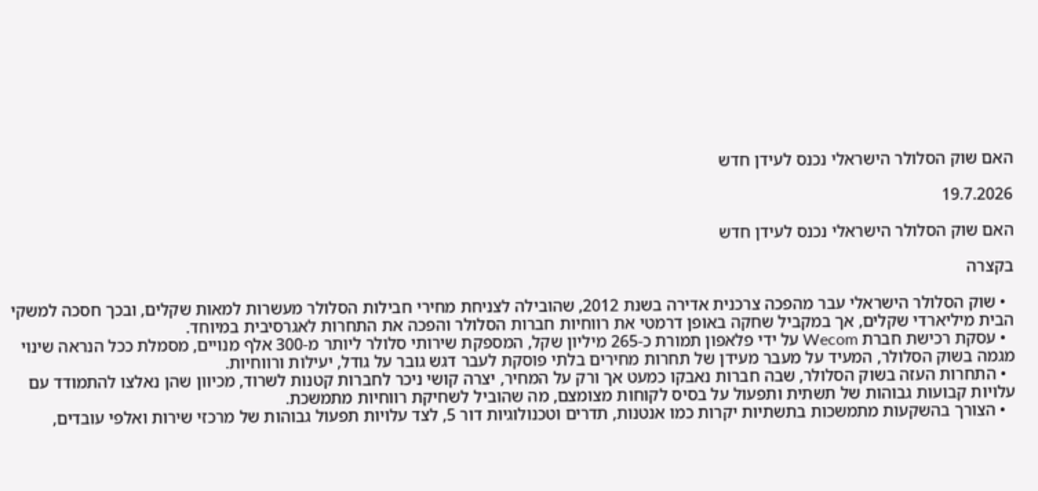האם שוק הסלולר הישראלי נכנס לעידן חדש

19.7.2026

האם שוק הסלולר הישראלי נכנס לעידן חדש

בקצרה

  • שוק הסלולר הישראלי עבר מהפכה צרכנית אדירה בשנת 2012, שהובילה לצניחת מחירי חבילות הסלולר מעשרות למאות שקלים, ובכך חסכה למשקי הבית מיליארדי שקלים, אך במקביל שחקה באופן דרמטי את רווחיות חברות הסלולר והפכה את התחרות לאגרסיבית במיוחד.
  • עסקת רכישת חברת Wecom על ידי פלאפון תמורת כ-265 מיליון שקל, המספקת שירותי סלולר ליותר מ-300 אלף מנויים, מסמלת ככל הנראה שינוי מגמה בשוק הסלולר, המעיד על מעבר מעידן של תחרות מחירים בלתי פוסקת לעבר דגש גובר על גודל, יעילות ורווחיות.
  • התחרות העזה בשוק הסלולר, שבה חברות נאבקו כמעט אך ורק על המחיר, יצרה קושי ניכר לחברות קטנות לשרוד, מכיוון שהן נאלצו להתמודד עם עלויות קבועות גבוהות של תשתית ותפעול על בסיס לקוחות מצומצם, מה שהוביל לשחיקת רווחיות מתמשכת.
  • הצורך בהשקעות מתמשכות בתשתיות יקרות כמו אנטנות, תדרים וטכנולוגיות דור 5, לצד עלויות תפעול גבוהות של מרכזי שירות ואלפי עובדים,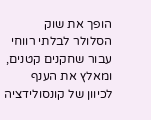הופך את שוק הסלולר לבלתי רווחי עבור שחקנים קטנים, ומאלץ את הענף לכיוון של קונסולידציה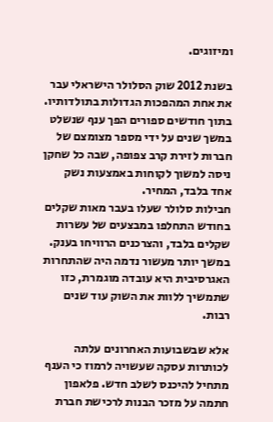ומיזוגים.

בשנת 2012 שוק הסלולר הישראלי עבר את אחת המהפכות הגדולות בתולדותיו.
בתוך חודשים ספורים הפך ענף שנשלט במשך שנים על ידי מספר מצומצם של חברות לזירת קרב צפופה, שבה כל שחקן ניסה למשוך לקוחות באמצעות נשק אחד בלבד, המחיר.
חבילות סלולר שעלו בעבר מאות שקלים בחודש התחלפו במבצעים של עשרות שקלים בלבד, והצרכנים הרוויחו בענק.
במשך יותר מעשור נדמה היה שהתחרות האגרסיבית היא עובדה מוגמרת, כזו שתמשיך ללוות את השוק עוד שנים רבות.

אלא שבשבועות האחרונים עלתה לכותרות עסקה שעשויה לרמוז כי הענף מתחיל להיכנס לשלב חדש. פלאפון חתמה על מזכר הבנות לרכישת חברת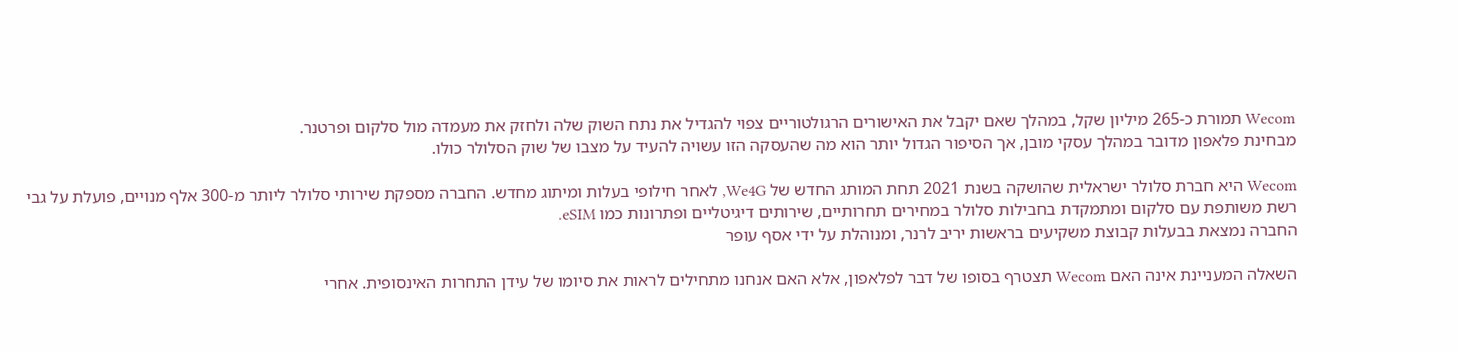Wecom תמורת כ-265 מיליון שקל, במהלך שאם יקבל את האישורים הרגולטוריים צפוי להגדיל את נתח השוק שלה ולחזק את מעמדה מול סלקום ופרטנר.
מבחינת פלאפון מדובר במהלך עסקי מובן, אך הסיפור הגדול יותר הוא מה שהעסקה הזו עשויה להעיד על מצבו של שוק הסלולר כולו.

Wecom היא חברת סלולר ישראלית שהושקה בשנת 2021 תחת המותג החדש של We4G, לאחר חילופי בעלות ומיתוג מחדש. החברה מספקת שירותי סלולר ליותר מ-300 אלף מנויים, פועלת על גבי רשת משותפת עם סלקום ומתמקדת בחבילות סלולר במחירים תחרותיים, שירותים דיגיטליים ופתרונות כמו eSIM.
החברה נמצאת בבעלות קבוצת משקיעים בראשות יריב לרנר, ומנוהלת על ידי אסף עופר

השאלה המעניינת אינה האם Wecom תצטרף בסופו של דבר לפלאפון, אלא האם אנחנו מתחילים לראות את סיומו של עידן התחרות האינסופית. אחרי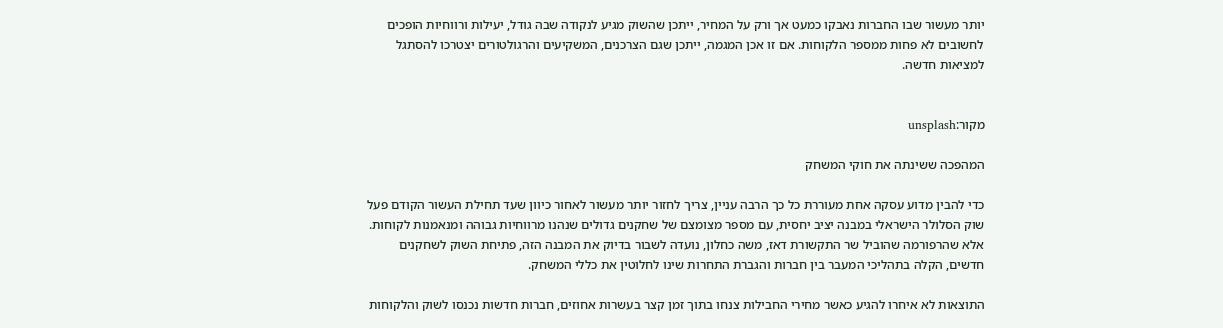יותר מעשור שבו החברות נאבקו כמעט אך ורק על המחיר, ייתכן שהשוק מגיע לנקודה שבה גודל, יעילות ורווחיות הופכים לחשובים לא פחות ממספר הלקוחות. אם זו אכן המגמה, ייתכן שגם הצרכנים, המשקיעים והרגולטורים יצטרכו להסתגל למציאות חדשה.


מקור:unsplash

המהפכה ששינתה את חוקי המשחק

כדי להבין מדוע עסקה אחת מעוררת כל כך הרבה עניין, צריך לחזור יותר מעשור לאחור כיוון שעד תחילת העשור הקודם פעל שוק הסלולר הישראלי במבנה יציב יחסית, עם מספר מצומצם של שחקנים גדולים שנהנו מרווחיות גבוהה ומנאמנות לקוחות.
אלא שהרפורמה שהוביל שר התקשורת דאז, משה כחלון, נועדה לשבור בדיוק את המבנה הזה, פתיחת השוק לשחקנים חדשים, הקלה בתהליכי המעבר בין חברות והגברת התחרות שינו לחלוטין את כללי המשחק.

התוצאות לא איחרו להגיע כאשר מחירי החבילות צנחו בתוך זמן קצר בעשרות אחוזים, חברות חדשות נכנסו לשוק והלקוחות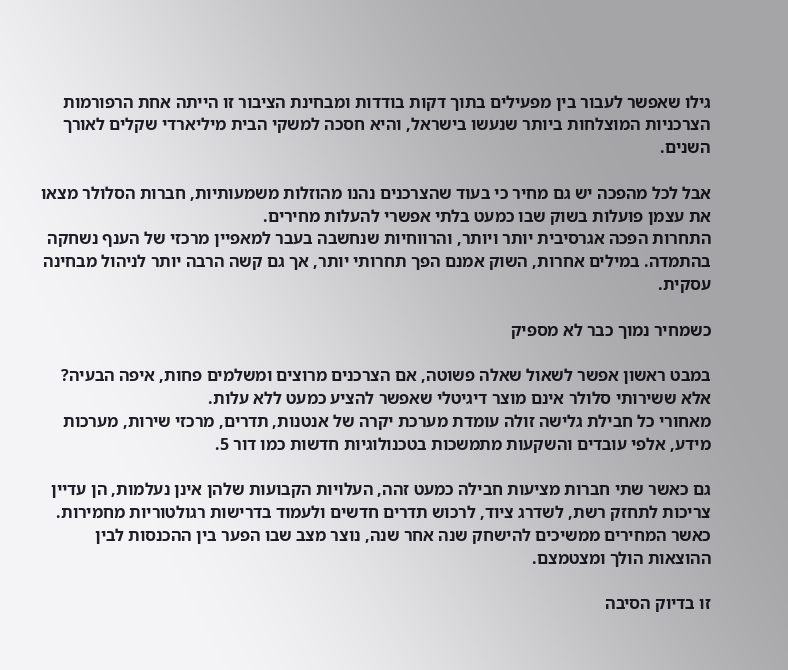גילו שאפשר לעבור בין מפעילים בתוך דקות בודדות ומבחינת הציבור זו הייתה אחת הרפורמות הצרכניות המוצלחות ביותר שנעשו בישראל, והיא חסכה למשקי הבית מיליארדי שקלים לאורך השנים.

אבל לכל מהפכה יש גם מחיר כי בעוד שהצרכנים נהנו מהוזלות משמעותיות, חברות הסלולר מצאו את עצמן פועלות בשוק שבו כמעט בלתי אפשרי להעלות מחירים.
התחרות הפכה אגרסיבית יותר ויותר, והרווחיות שנחשבה בעבר למאפיין מרכזי של הענף נשחקה בהתמדה. במילים אחרות, השוק אמנם הפך תחרותי יותר, אך גם קשה הרבה יותר לניהול מבחינה עסקית.

כשמחיר נמוך כבר לא מספיק

במבט ראשון אפשר לשאול שאלה פשוטה, אם הצרכנים מרוצים ומשלמים פחות, איפה הבעיה?
אלא ששירותי סלולר אינם מוצר דיגיטלי שאפשר להציע כמעט ללא עלות.
מאחורי כל חבילת גלישה זולה עומדת מערכת יקרה של אנטנות, תדרים, מרכזי שירות, מערכות מידע, אלפי עובדים והשקעות מתמשכות בטכנולוגיות חדשות כמו דור 5.

גם כאשר שתי חברות מציעות חבילה כמעט זהה, העלויות הקבועות שלהן אינן נעלמות, הן עדיין צריכות לתחזק רשת, לשדרג ציוד, לרכוש תדרים חדשים ולעמוד בדרישות רגולטוריות מחמירות.
כאשר המחירים ממשיכים להישחק שנה אחר שנה, נוצר מצב שבו הפער בין ההכנסות לבין ההוצאות הולך ומצטמצם.

זו בדיוק הסיבה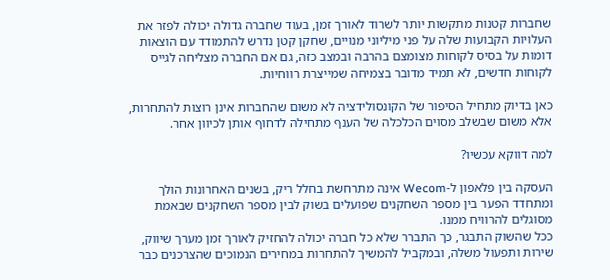שחברות קטנות מתקשות יותר לשרוד לאורך זמן, בעוד שחברה גדולה יכולה לפזר את העלויות הקבועות שלה על פני מיליוני מנויים, שחקן קטן נדרש להתמודד עם הוצאות דומות על בסיס לקוחות מצומצם בהרבה ובמצב כזה, גם אם החברה מצליחה לגייס לקוחות חדשים, לא תמיד מדובר בצמיחה שמייצרת רווחיות.

כאן בדיוק מתחיל הסיפור של הקונסולידציה לא משום שהחברות אינן רוצות להתחרות, אלא משום שבשלב מסוים הכלכלה של הענף מתחילה לדחוף אותן לכיוון אחר.

למה דווקא עכשיו?

העסקה בין פלאפון ל-Wecom אינה מתרחשת בחלל ריק, בשנים האחרונות הולך ומתחדד הפער בין מספר השחקנים שפועלים בשוק לבין מספר השחקנים שבאמת מסוגלים להרוויח ממנו.
ככל שהשוק התבגר, כך התברר שלא כל חברה יכולה להחזיק לאורך זמן מערך שיווק, שירות ותפעול משלה, ובמקביל להמשיך להתחרות במחירים הנמוכים שהצרכנים כבר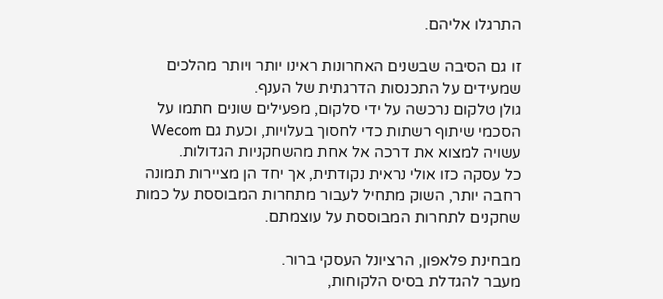התרגלו אליהם.

זו גם הסיבה שבשנים האחרונות ראינו יותר ויותר מהלכים שמעידים על התכנסות הדרגתית של הענף.
גולן טלקום נרכשה על ידי סלקום, מפעילים שונים חתמו על הסכמי שיתוף רשתות כדי לחסוך בעלויות, וכעת גם Wecom עשויה למצוא את דרכה אל אחת מהשחקניות הגדולות.
כל עסקה כזו אולי נראית נקודתית, אך יחד הן מציירות תמונה רחבה יותר, השוק מתחיל לעבור מתחרות המבוססת על כמות שחקנים לתחרות המבוססת על עוצמתם.

מבחינת פלאפון, הרציונל העסקי ברור.
מעבר להגדלת בסיס הלקוחות,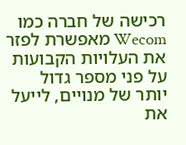רכישה של חברה כמו Wecom מאפשרת לפזר את העלויות הקבועות על פני מספר גדול יותר של מנויים, לייעל את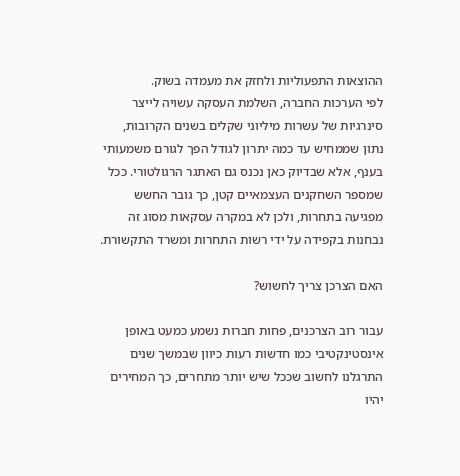ההוצאות התפעוליות ולחזק את מעמדה בשוק.
לפי הערכות החברה, השלמת העסקה עשויה לייצר סינרגיות של עשרות מיליוני שקלים בשנים הקרובות,
נתון שממחיש עד כמה יתרון לגודל הפך לגורם משמעותי בענף, אלא שבדיוק כאן נכנס גם האתגר הרגולטורי. ככל שמספר השחקנים העצמאיים קטן, כך גובר החשש מפגיעה בתחרות, ולכן לא במקרה עסקאות מסוג זה נבחנות בקפידה על ידי רשות התחרות ומשרד התקשורת.

האם הצרכן צריך לחשוש?

עבור רוב הצרכנים, פחות חברות נשמע כמעט באופן אינסטינקטיבי כמו חדשות רעות כיוון שבמשך שנים התרגלנו לחשוב שככל שיש יותר מתחרים, כך המחירים יהיו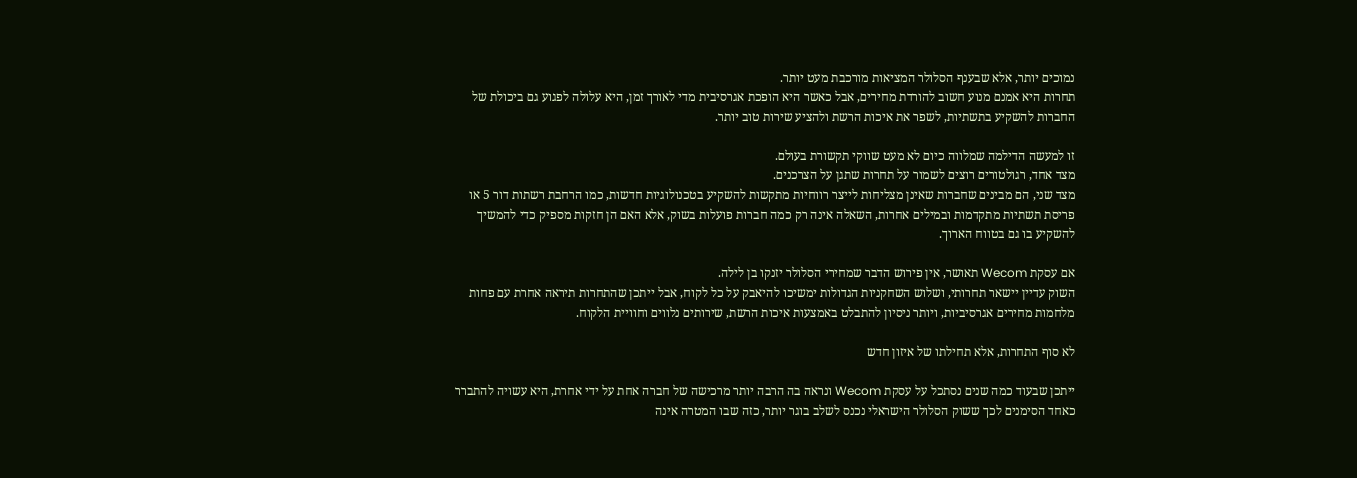נמוכים יותר, אלא שבענף הסלולר המציאות מורכבת מעט יותר.
תחרות היא אמנם מנוע חשוב להורדת מחירים, אבל כאשר היא הופכת אגרסיבית מדי לאורך זמן, היא עלולה לפגוע גם ביכולת של החברות להשקיע בתשתיות, לשפר את איכות הרשת ולהציע שירות טוב יותר.

זו למעשה הדילמה שמלווה כיום לא מעט שווקי תקשורת בעולם.
מצד אחד, רגולטורים רוצים לשמור על תחרות שתגן על הצרכנים.
מצד שני, הם מבינים שחברות שאינן מצליחות לייצר רווחיות מתקשות להשקיע בטכנולוגיות חדשות, כמו הרחבת רשתות דור 5 או פריסת תשתיות מתקדמות ובמילים אחרות, השאלה אינה רק כמה חברות פועלות בשוק, אלא האם הן חזקות מספיק כדי להמשיך להשקיע בו גם בטווח הארוך.

אם עסקת Wecom תאושר, אין פירוש הדבר שמחירי הסלולר יזנקו בן לילה.
השוק עדיין יישאר תחרותי, ושלוש השחקניות הגדולות ימשיכו להיאבק על כל לקוח, אבל ייתכן שהתחרות תיראה אחרת עם פחות מלחמות מחירים אגרסיביות, ויותר ניסיון להתבלט באמצעות איכות הרשת, שירותים נלווים וחוויית הלקוח.

לא סוף התחרות, אלא תחילתו של איזון חדש

ייתכן שבעוד כמה שנים נסתכל על עסקת Wecom ונראה בה הרבה יותר מרכישה של חברה אחת על ידי אחרת, היא עשויה להתברר כאחד הסימנים לכך ששוק הסלולר הישראלי נכנס לשלב בוגר יותר, כזה שבו המטרה אינה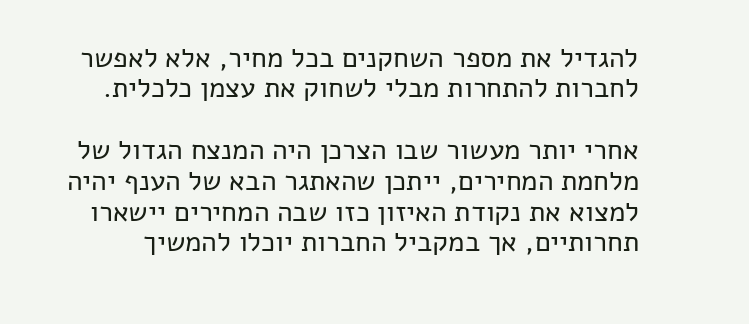להגדיל את מספר השחקנים בכל מחיר, אלא לאפשר לחברות להתחרות מבלי לשחוק את עצמן כלכלית.

אחרי יותר מעשור שבו הצרכן היה המנצח הגדול של מלחמת המחירים, ייתכן שהאתגר הבא של הענף יהיה למצוא את נקודת האיזון כזו שבה המחירים יישארו תחרותיים, אך במקביל החברות יוכלו להמשיך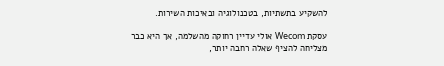להשקיע בתשתיות, בטכנולוגיה ובאיכות השירות.

עסקת Wecom אולי עדיין רחוקה מהשלמה, אך היא כבר מצליחה להציף שאלה רחבה יותר,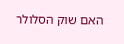האם שוק הסלולר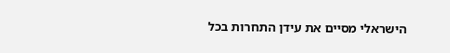הישראלי מסיים את עידן התחרות בכל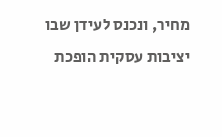מחיר, ונכנס לעידן שבו יציבות עסקית הופכת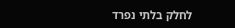לחלק בלתי נפרד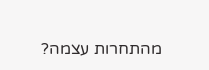מהתחרות עצמה?